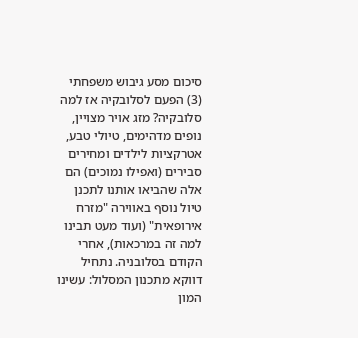סיכום מסע גיבוש משפחתי (3) הפעם לסלובקיה אז למה סלובקיה? מזג אויר מצויין, נופים מדהימים, טיולי טבע, אטרקציות לילדים ומחירים סבירים (ואפילו נמוכים) הם אלה שהביאו אותנו לתכנן טיול נוסף באווירה "מזרח אירופאית" (ועוד מעט תבינו למה זה במרכאות), אחרי הקודם בסלובניה. נתחיל דווקא מתכנון המסלול: עשינו המון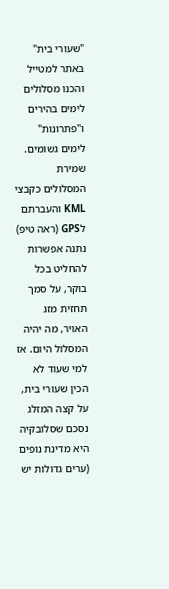"שעורי בית" באתר למטייל והכנו מסלולים לימים בהירים ו"פתרונות" לימים גשומים. שמירת המסלולים כקבצי KML והעברתם לGPS (ראה טיפ) נתנה אפשרות להחליט בכל בוקר, על סמך תחזית מזג האויר, מה יהיה המסלול היום. אז למי שעוד לא הכין שעורי בית, על קצה המזלג נסכם שסלובקיה היא מדינת נופים (ערים גדולות יש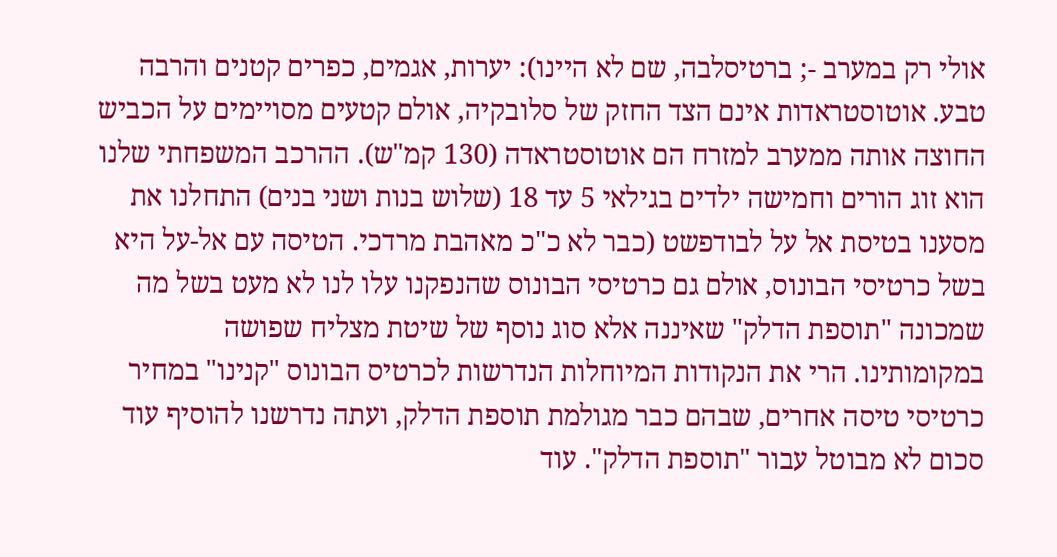אולי רק במערב -; ברטיסלבה, שם לא היינו): יערות, אגמים, כפרים קטנים והרבה טבע. אוטוסטראדות אינם הצד החזק של סלובקיה, אולם קטעים מסויימים על הכביש החוצה אותה ממערב למזרח הם אוטוסטראדה (130 קמ"ש). ההרכב המשפחתי שלנו הוא זוג הורים וחמישה ילדים בגילאי 5 עד 18 (שלוש בנות ושני בנים) התחלנו את מסענו בטיסת אל על לבודפשט (כבר לא כ"כ מאהבת מרדכי. הטיסה עם אל-על היא בשל כרטיסי הבונוס, אולם גם כרטיסי הבונוס שהנפקנו עלו לנו לא מעט בשל מה שמכונה "תוספת הדלק" שאיננה אלא סוג נוסף של שיטת מצליח שפושה במקומותינו. הרי את הנקודות המיוחלות הנדרשות לכרטיס הבונוס "קנינו" במחיר כרטיסי טיסה אחרים, שבהם כבר מגולמת תוספת הדלק, ועתה נדרשנו להוסיף עוד סכום לא מבוטל עבור "תוספת הדלק". עוד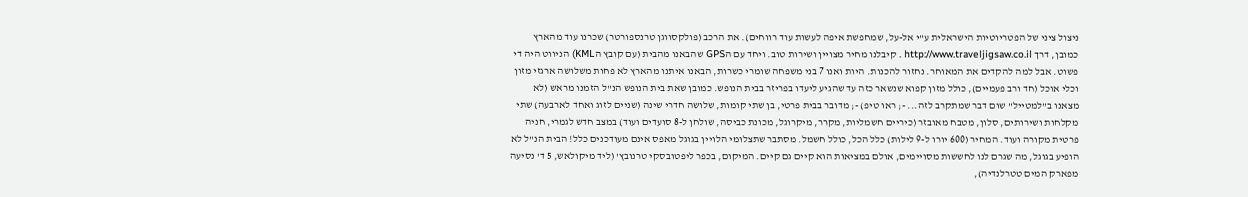ניצול ציני של הפטריוטיות הישראלית ע"י אל-על, שמחפשת איפה לעשות עוד רווחים). את הרכב (פולקסווגן טרנספורטר) שכרנו עוד מהארץ כמובן, דרך http://www.traveljigsaw.co.il . קיבלנו מחיר מצויין ושירות טוב. ויחד עם הGPS שהבאנו מהבית (עם קובץ הKML) הניווט היה די פשוט. אבל למה להקדים את המאוחר. נחזור להכנות. היות ואנו 7 בני משפחה שומרי כשרות, הבאנו איתנו מהארץ לא פחות משלושה ארגזי מזון וכלי אוכל (חד ורב פעמיים), כולל מזון קפוא שנשאר כזה עד שהגיע ליעדו בפריזר בבית הנופש. כמובן שאת בית הנופש הנ"ל הזמנו מראש (לא מצאנו ב"למטייל" שום דבר שמתקרב לזה... -; ראו טיפ) -; מדובר בבית פרטי, בן שתי קומות, שלושה חדרי שינה (שניים לזוג ואחד לארבעה) שתי מקלחות ושירותים, סלון, מטבח מאובזר (כיריים חשמליות, מקרר, מיקרוגל, מכונת כביסה, שולחן ל-8 סועדים ועוד) במצב חדש לגמרי, חניה פרטית מקורה ועוד. המחיר (600 יורו ל-9 לילות) כלל הכל, כולל חשמל. מסתבר שתצלומי הלויין בגוגל מאפס אינם מעודכנים כלל! הבית הנ"ל לא הופיע בגוגל, מה שגרם לנו לחששות מסויימים, אולם במציאות הוא קיים גם קיים. המיקום, בכפר ליפטובסקי טרנובץ' (ליד מיקולאש, 5 ד' נסיעה מפארק המים טטרלנדיה),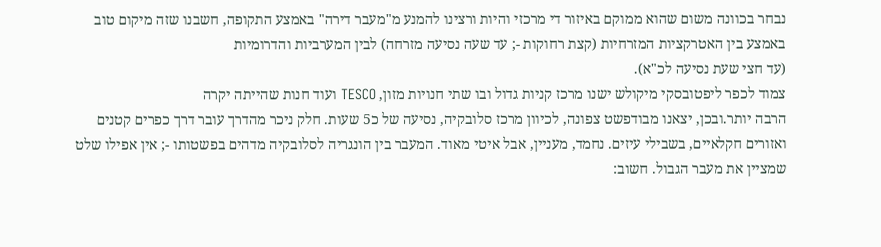נבחר בכוונה משום שהוא ממוקם באיזור די מרכזי והיות ורצינו להמנע מ"מעבר דירה" באמצע התקופה, חשבנו שזה מיקום טוב באמצע בין האטרקציות המזרחיות (קצת רחוקות -; עד שעה נסיעה מזרחה) לבין המערביות והדרומיות
(עד חצי שעת נסיעה לכ"א).
צמוד לכפר ליפטובסקי מיקולש ישנו מרכז קניות גדול ובו שתי חנויות מזון, TESCO ועוד חנות שהייתה יקרה
הרבה יותר.ובכן, יצאנו מבודפשט צפונה, לכיוון מרכז סלובקיה, נסיעה של כ5 שעות. חלק ניכר מהדרך עובר דרך כפרים קטנים ואזורים חקלאיים, בשבילי עיזים. נחמד, מעניין, אבל איטי מאוד. המעבר בין הונגריה לסלובקיה מדהים בפשטותו -; אין אפילו שלט שמציין את מעבר הגבול. חשוב: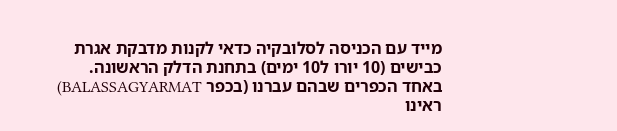מייד עם הכניסה לסלובקיה כדאי לקנות מדבקת אגרת כבישים (10 יורו ל10 ימים) בתחנת הדלק הראשונה.
באחד הכפרים שבהם עברנו (בכפר BALASSAGYARMAT) ראינו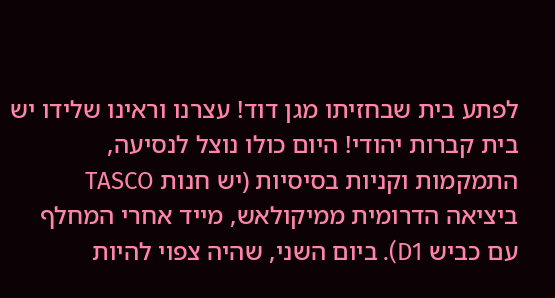לפתע בית שבחזיתו מגן דוד! עצרנו וראינו שלידו יש בית קברות יהודי! היום כולו נוצל לנסיעה, התמקמות וקניות בסיסיות (יש חנות TASCO ביציאה הדרומית ממיקולאש, מייד אחרי המחלף עם כביש D1). ביום השני, שהיה צפוי להיות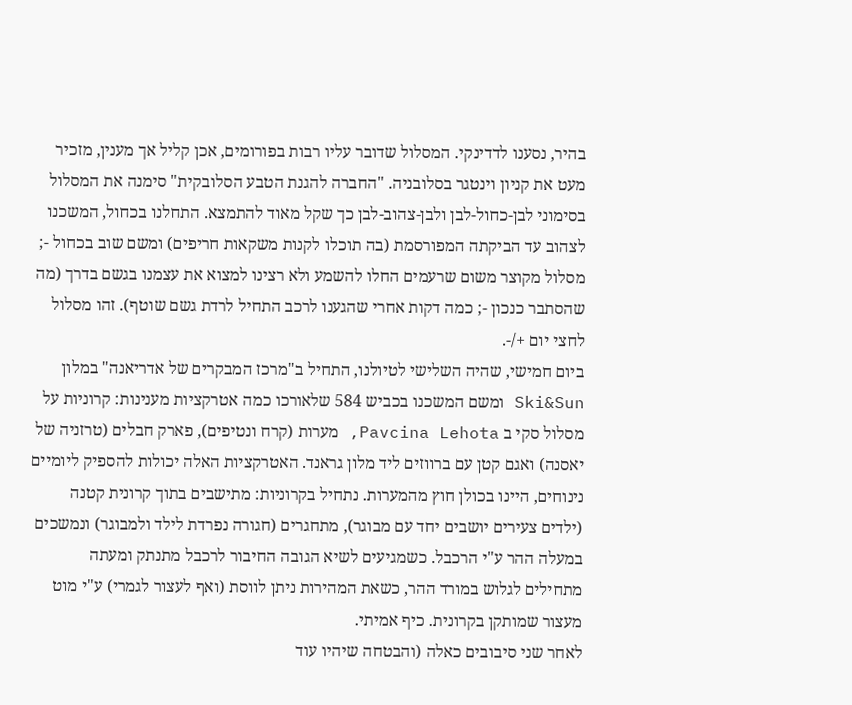בהיר, נסענו לדדינקי. המסלול שדובר עליו רבות בפורומים, אכן קליל אך מענין, מזכיר מעט את קניון וינטגר בסלובניה. "החברה להגנת הטבע הסלובקית" סימנה את המסלול בסימוני לבן-כחול-לבן ולבן-צהוב-לבן כך שקל מאוד להתמצא. התחלנו בכחול, המשכנו לצהוב עד הביקתה המפורסמת (בה תוכלו לקנות משקאות חריפים) ומשם שוב בכחול -; מסלול מקוצר משום שרעמים החלו להשמע ולא רצינו למצוא את עצמנו בגשם בדרך (מה שהסתבר כנכון -; כמה דקות אחרי שהגענו לרכב התחיל לרדת גשם שוטף). זהו מסלול לחצי יום +/-.
ביום חמישי, שהיה השלישי לטיולנו, התחיל ב"מרכז המבקרים של אדריאנה" במלון Ski&Sun ומשם המשכנו בכביש 584 שלאורכו כמה אטרקציות מענינות: קרוניות על מסלול סקי ב Pavcina Lehota, מערות (קרח ונטיפים), פארק חבלים (טרזניה של יאסנה) ואגם קטן עם ברווזים ליד מלון גראנד. האטרקציות האלה יכולות להספיק ליומיים נינוחים, היינו בכולן חוץ מהמערות. נתחיל בקרוניות: מתישבים בתוך קרונית קטנה (ילדים צעירים יושבים יחד עם מבוגר), מתחגרים (חגורה נפרדת לילד ולמבוגר) ונמשכים במעלה ההר ע"י הרכבל. כשמגיעים לשיא הגובה החיבור לרכבל מתנתק ומעתה מתחילים לגלוש במורד ההר, כשאת המהירות ניתן לווסת (ואף לעצור לגמרי) ע"י מוט מעצור שמותקן בקרונית. כיף אמיתי.
לאחר שני סיבובים כאלה (והבטחה שיהיו עוד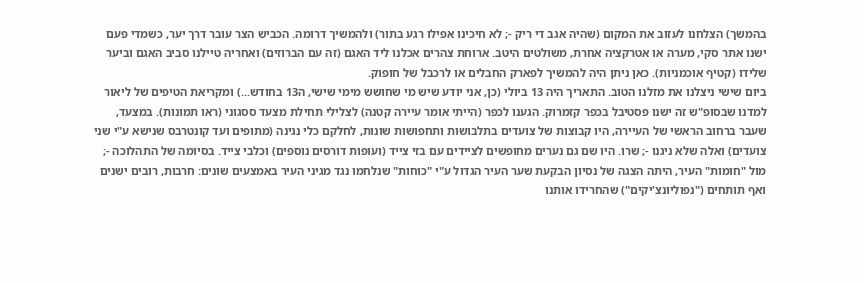בהמשך) הצלחנו לעזוב את המקום (שהיה אגב די ריק -; לא חיכינו אפילו רגע בתור) ולהמשיך דרומה. הכביש הצר עובר דרך יער, כשמדי פעם ישנו אתר סקי, מערה או אטרקציה אחרת, משולטים היטב. ארוחת צהרים אכלנו ליד האגם (זה עם הברוזים) ואחריה טיילנו סביב האגם וביער שלידו (קטיף אוכמניות). כאן ניתן היה להמשיך לפארק החבלים או לרכבל של חופוק.
ביום שישי ניצלנו את מזלנו הטוב. התאריך היה 13 ביולי (כן, אני יודע שיש מי שחושש מימי שישי, ה13 בחודש...) ומקריאת הטיפים של ליאור למדנו שבסופ"ש זה ישנו פסטיבל בכפר קזמרוק. הגענו לכפר (הייתי אומר עיירה קטנה) לצלילי תחילת מצעד ססגוני (ראו תמונות). במצעד, שעבר ברחוב הראשי של העיירה, היו קבוצות של צועדים בתלבושות ותחפושות שונות, לחלקם כלי נגינה (מתופים ועד קונטרבס שנישא ע"י שני צועדים) ואלה שלא ניגנו -; שרו. היו שם גם נערים מחופשים לציידים עם בזי צייד (ועופות דורסים נוספים) וכלבי צייד. בסיומה של התהלוכה -; מול "חומות" העיר, היתה הצגה של נסיון הבקעת שער העיר הגדול ע"י "כוחות" שנלחמו נגד מגיני העיר באמצעים שונים: חרבות, רובים ישנים ואף תותחים ("נפוליונצ'יקים") שהחרידו אותנו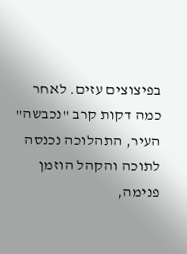בפיצוצים עזים. לאחר כמה דקות קרב "נכבשה" העיר, התהלוכה נכנסה לתוכה והקהל הוזמן פנימה,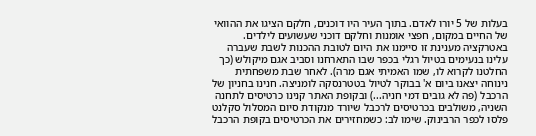בעלות של 5 יורו לאדם. בתוך העיר היו דוכנים, חלקם הציגו את ההוואי של החיים במקום, חפצי אומנות וחלקם דוכני שעשועים לילדים.
באטרקציה מענינת זו סיימנו את היום לטובת ההכנות לשבת שעברה עלינו בנעימים בטיול רגלי בכפר שבו התארחנו וסביב אגם מיקולש (כך החלטנו לקרוא לו, שמו האמיתי אגם מרה). לאחר שבת משפחתית נינוחה יצאנו ביום א' בבוקר לטיול בטטרנסקה לומניצה. חנינו בחניון של הרכבל (פה לא גובים דמי חניה...) ובקופת האתר קנינו כרטיסים לתחנה השניה, משולבים בכרטיסים לרכבל שיורד מנקודת סיום המסלול סקלנט פלסו לכפר הרבינוק. שימו לב: כשמחזירים את הכרטיסים בקופת הרכבל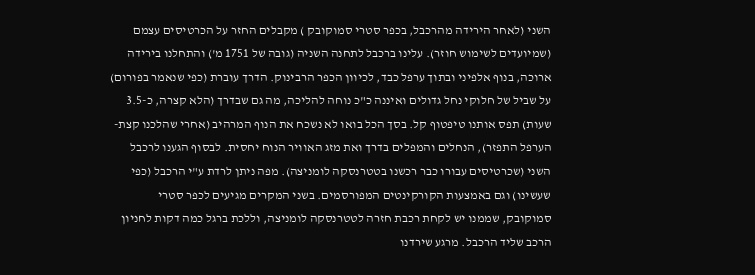השני (לאחר הירידה מהרכבל, בכפר סטרי סמוקובק ) מקבלים החזר על הכרטיסים עצמם (שמיועדים לשימוש חוזר). עלינו ברכבל לתחנה השניה (גובה של 1751 מ') והתחלנו בירידה ארוכה, בנוף אלפיני ובתוך ערפל כבד, לכיוון הכפר הרבינוק. הדרך עוברת (כפי שנאמר בפורום) על שביל של חלוקי נחל גדולים ואיננה כ"כ נוחה להליכה, מה גם שבדרך (הלא קצרה, כ-3.5 שעות) תפס אותנו טיפטוף קל. בסך הכל בואו לא נשכח את הנוף המרהיב (אחרי שהלכנו קצת- הערפל התפזר), הנחלים והמפלים בדרך ואת מזג האוויר הנוח יחסית. לבסוף הגענו לרכבל השני (שכרטיסים עבורו כבר רכשנו בטטרנסקה לומניצה). מפה ניתן לרדת ע"י הרכבל (כפי שעשינו) וגם באמצעות הקורקינטים המפורסמים. בשני המקרים מגיעים לכפר סטרי סמוקובק, שממנו יש לקחת רכבת חזרה לטטרנסקה לומניצה, וללכת ברגל כמה דקות לחניון הרכב שליד הרכבל. מרגע שירדנו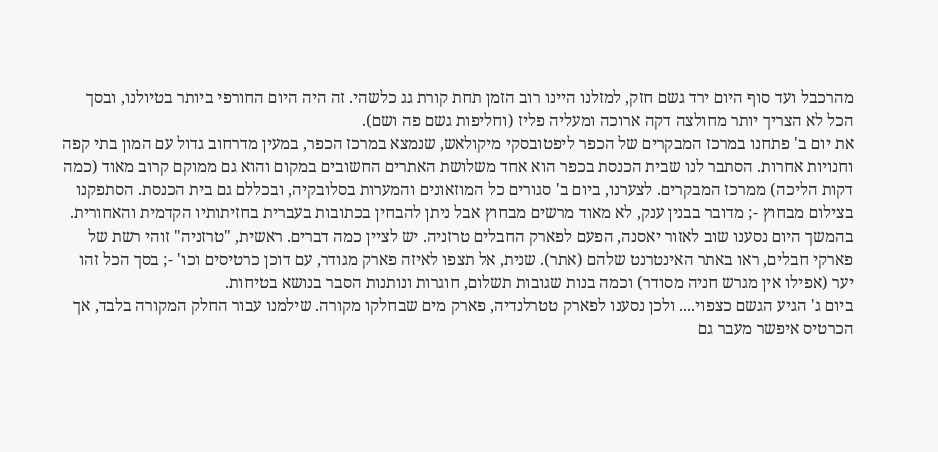מהרכבל ועד סוף היום ירד גשם חזק, למזלנו היינו רוב הזמן תחת קורת גג כלשהי. זה היה היום החורפי ביותר בטיולנו, ובסך הכל לא הצריך יותר מחולצה דקה ארוכה ומעליה פליז (וחליפות גשם פה ושם).
את יום ב' פתחנו במרכז המבקרים של הכפר ליפטובסקי מיקולאש, שנמצא במרכז הכפר, במעין מדרחוב גדול עם המון בתי קפה וחנויות אחרות. הסתבר לנו שבית הכנסת בכפר הוא אחד משלושת האתרים החשובים במקום והוא גם ממוקם קרוב מאוד (כמה דקות הליכה) ממרכז המבקרים. לצערנו, ביום ב' סגורים כל המוזאונים והמערות בסלובקיה, ובכללם גם בית הכנסת. הסתפקנו בצילום מבחוץ -; מדובר בבנין ענק, לא מאוד מרשים מבחוץ אבל ניתן להבחין בכתובות בעברית בחזיתותיו הקדמית והאחורית. בהמשך היום נסענו שוב לאזור יאסנה, הפעם לפארק החבלים טרזניה. יש לציין כמה דברים. ראשית, "טרזניה" זוהי רשת של פארקי חבלים, ראו באתר האינטרנט שלהם (אתר). שנית, אל תצפו לאיזה פארק מגודר, עם דוכן כרטיסים וכו' -; בסך הכל זהו יער (אפילו אין מגרש חניה מסודר) וכמה בנות שגובות תשלום, חוגרות ונותנות הסבר בנושא בטיחות.
ביום ג' הגיע הגשם כצפוי.... ולכן נסענו לפארק טטרלנדיה, פארק מים שבחלקו מקורה. שילמנו עבור החלק המקורה בלבד, אך הכרטיס איפשר מעבר גם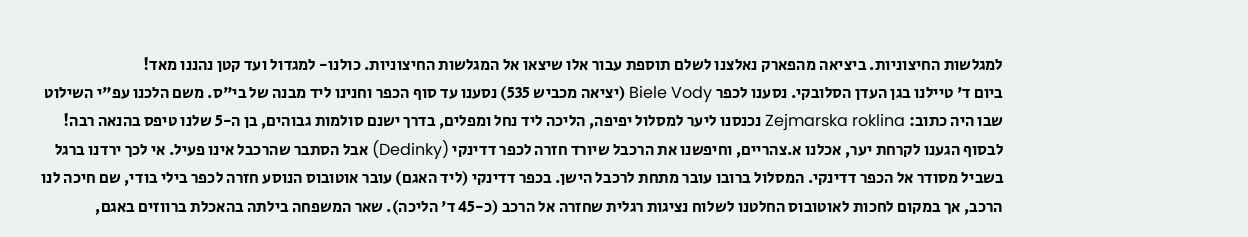למגלשות החיצוניות. ביציאה מהפארק נאלצנו לשלם תוספת עבור אלו שיצאו אל המגלשות החיצוניות. כולנו- למגדול ועד קטן נהננו מאד!
ביום ד' טיילנו בגן העדן הסלובקי. נסענו לכפר Biele Vody (יציאה מכביש 535) נסענו עד סוף הכפר וחנינו ליד מבנה של בי"ס. משם הלכנו עפ"י השילוט שבו היה כתוב: Zejmarska roklina נכנסנו ליער למסלול יפיפה, הליכה ליד נחל ומפלים, בדרך ישנם סולמות גבוהים, בן ה-5 שלנו טיפס בהנאה רבה! לבסוף הגענו לקרחת יער, אכלנו א.צהריים, וחיפשנו את הרכבל שיורד חזרה לכפר דדינקי (Dedinky) אבל הסתבר שהרכבל אינו פעיל. אי לכך ירדנו ברגל בשביל מסודר אל הכפר דדינקי. המסלול ברובו עובר מתחת לרכבל הישן. בכפר דדינקי (ליד האגם) עובר אוטובוס הנוסע חזרה לכפר בילי בודי, שם חיכה לנו הרכב, אך במקום לחכות לאוטובוס החלטנו לשלוח נציגות רגלית שחזרה אל הרכב (כ-45 ד' הליכה). שאר המשפחה בילתה בהאכלת ברווזים באגם,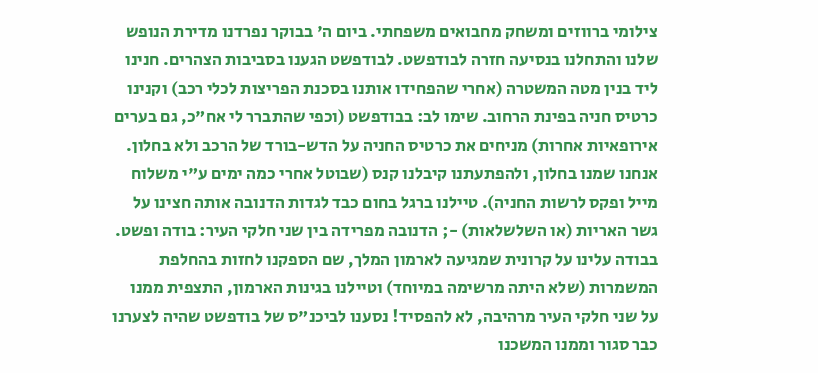צילומי ברווזים ומשחק מחבואים משפחתי. ביום ה' בבוקר נפרדנו מדירת הנופש שלנו והתחלנו בנסיעה חזרה לבודפשט. לבודפשט הגענו בסביבות הצהרים. חנינו ליד בנין מטה המשטרה (אחרי שהפחידו אותנו בסכנת הפריצות לכלי רכב) וקנינו כרטיס חניה בפינת הרחוב. שימו לב: בבודפשט (וכפי שהתברר לי אח"כ, גם בערים אירופאיות אחרות) מניחים את כרטיס החניה על הדש-בורד של הרכב ולא בחלון. אנחנו שמנו בחלון, ולהפתעתנו קיבלנו קנס (שבוטל אחרי כמה ימים ע"י משלוח מייל ופקס לרשות החניה). טיילנו ברגל בחום כבד לגדות הדנובה אותה חצינו על גשר האריות (או השלשלאות) -; הדנובה מפרידה בין שני חלקי העיר: בודה ופשט. בבודה עלינו על קרונית שמגיעה לארמון המלך, שם הספקנו לחזות בהחלפת המשמרות (שלא היתה מרשימה במיוחד) וטיילנו בגינות הארמון, התצפית ממנו על שני חלקי העיר מרהיבה, לא להפסיד! נסענו לביכנ"ס של בודפשט שהיה לצערנו כבר סגור וממנו המשכנו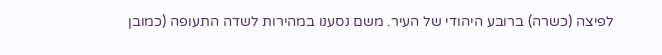לפיצה (כשרה) ברובע היהודי של העיר. משם נסענו במהירות לשדה התעופה (כמובן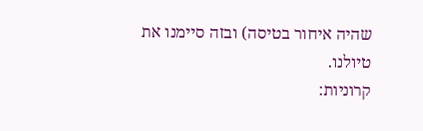שהיה איחור בטיסה) ובזה סיימנו את טיולנו.
קרוניות: